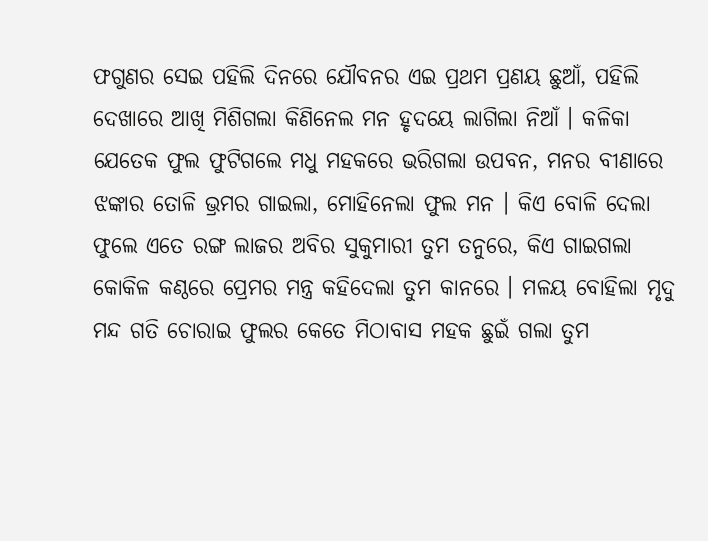ଫଗୁଣର ସେଇ ପହିଲି ଦିନରେ ଯୌବନର ଏଇ ପ୍ରଥମ ପ୍ରଣୟ ଛୁଆଁ, ପହିଲି ଦେଖାରେ ଆଖି ମିଶିଗଲା କିଣିନେଲ ମନ ହୃଦୟେ ଲାଗିଲା ନିଆଁ । କଳିକା ଯେତେକ ଫୁଲ ଫୁଟିଗଲେ ମଧୁ ମହକରେ ଭରିଗଲା ଉପବନ, ମନର ବୀଣାରେ ଝଙ୍କାର ତୋଳି ଭ୍ରମର ଗାଇଲା, ମୋହିନେଲା ଫୁଲ ମନ । କିଏ ବୋଳି ଦେଲା ଫୁଲେ ଏତେ ରଙ୍ଗ ଲାଜର ଅବିର ସୁକୁମାରୀ ତୁମ ତନୁରେ, କିଏ ଗାଇଗଲା କୋକିଳ କଣ୍ଠରେ ପ୍ରେମର ମନ୍ତ୍ର କହିଦେଲା ତୁମ କାନରେ । ମଳୟ ବୋହିଲା ମୃଦୁ ମନ୍ଦ ଗତି ଚୋରାଇ ଫୁଲର କେତେ ମିଠାବାସ ମହକ ଛୁଇଁ ଗଲା ତୁମ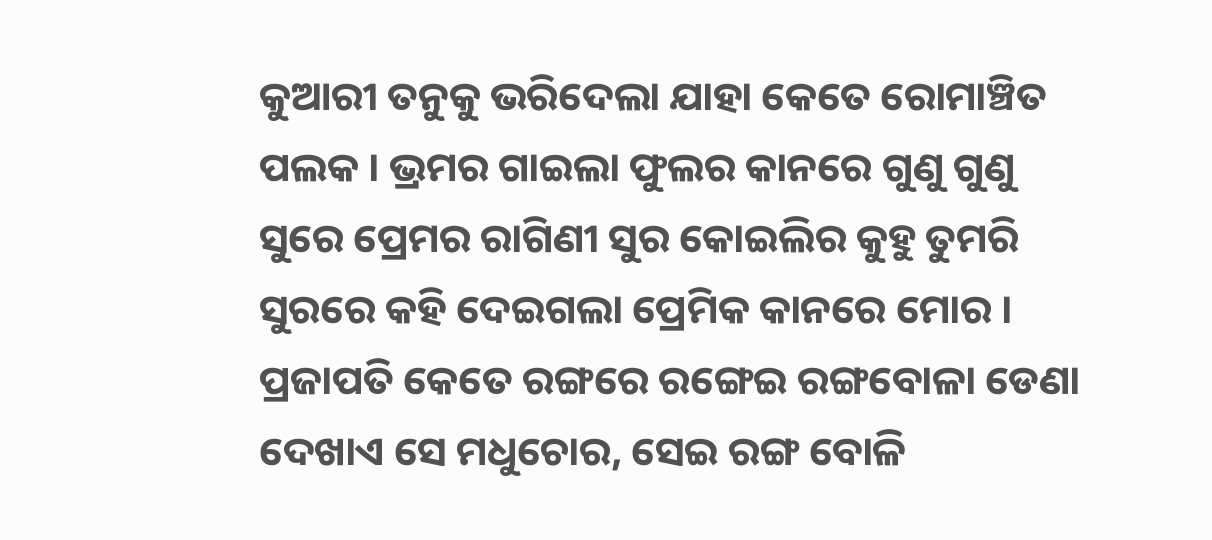କୁଆରୀ ତନୁକୁ ଭରିଦେଲା ଯାହା କେତେ ରୋମାଞ୍ଚିତ ପଲକ । ଭ୍ରମର ଗାଇଲା ଫୁଲର କାନରେ ଗୁଣୁ ଗୁଣୁ ସୁରେ ପ୍ରେମର ରାଗିଣୀ ସୁର କୋଇଲିର କୁହୁ ତୁମରି ସୁରରେ କହି ଦେଇଗଲା ପ୍ରେମିକ କାନରେ ମୋର । ପ୍ରଜାପତି କେତେ ରଙ୍ଗରେ ରଙ୍ଗେଇ ରଙ୍ଗବୋଳା ଡେଣା ଦେଖାଏ ସେ ମଧୁଚୋର, ସେଇ ରଙ୍ଗ ବୋଳି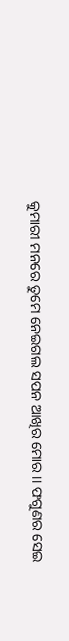କୁମାରୀ ମନରେ ତୁମେ ନେଇଗଲ ସପନ ଆଖିର ମୋର ।। ଫଗୁଣର ସେଇ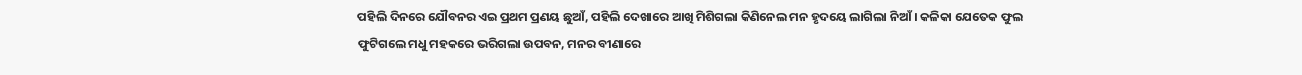ପହିଲି ଦିନରେ ଯୌବନର ଏଇ ପ୍ରଥମ ପ୍ରଣୟ ଛୁଆଁ, ପହିଲି ଦେଖାରେ ଆଖି ମିଶିଗଲା କିଣିନେଲ ମନ ହୃଦୟେ ଲାଗିଲା ନିଆଁ । କଳିକା ଯେତେକ ଫୁଲ ଫୁଟିଗଲେ ମଧୁ ମହକରେ ଭରିଗଲା ଉପବନ, ମନର ବୀଣାରେ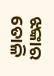ଝଙ୍କାର ତୋଳି